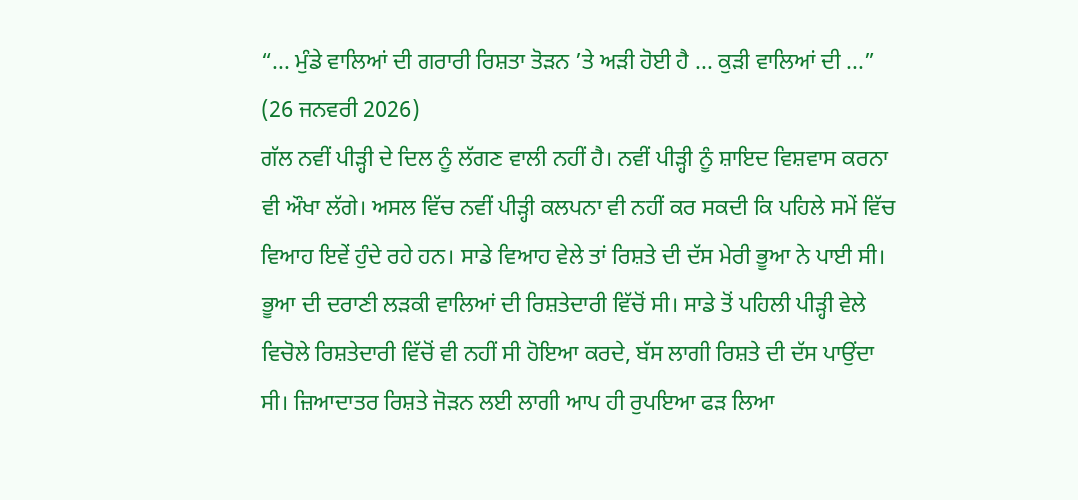“... ਮੁੰਡੇ ਵਾਲਿਆਂ ਦੀ ਗਰਾਰੀ ਰਿਸ਼ਤਾ ਤੋੜਨ ’ਤੇ ਅੜੀ ਹੋਈ ਹੈ ... ਕੁੜੀ ਵਾਲਿਆਂ ਦੀ ...”
(26 ਜਨਵਰੀ 2026)
ਗੱਲ ਨਵੀਂ ਪੀੜ੍ਹੀ ਦੇ ਦਿਲ ਨੂੰ ਲੱਗਣ ਵਾਲੀ ਨਹੀਂ ਹੈ। ਨਵੀਂ ਪੀੜ੍ਹੀ ਨੂੰ ਸ਼ਾਇਦ ਵਿਸ਼ਵਾਸ ਕਰਨਾ ਵੀ ਔਖਾ ਲੱਗੇ। ਅਸਲ ਵਿੱਚ ਨਵੀਂ ਪੀੜ੍ਹੀ ਕਲਪਨਾ ਵੀ ਨਹੀਂ ਕਰ ਸਕਦੀ ਕਿ ਪਹਿਲੇ ਸਮੇਂ ਵਿੱਚ ਵਿਆਹ ਇਵੇਂ ਹੁੰਦੇ ਰਹੇ ਹਨ। ਸਾਡੇ ਵਿਆਹ ਵੇਲੇ ਤਾਂ ਰਿਸ਼ਤੇ ਦੀ ਦੱਸ ਮੇਰੀ ਭੂਆ ਨੇ ਪਾਈ ਸੀ। ਭੂਆ ਦੀ ਦਰਾਣੀ ਲੜਕੀ ਵਾਲਿਆਂ ਦੀ ਰਿਸ਼ਤੇਦਾਰੀ ਵਿੱਚੋਂ ਸੀ। ਸਾਡੇ ਤੋਂ ਪਹਿਲੀ ਪੀੜ੍ਹੀ ਵੇਲੇ ਵਿਚੋਲੇ ਰਿਸ਼ਤੇਦਾਰੀ ਵਿੱਚੋਂ ਵੀ ਨਹੀਂ ਸੀ ਹੋਇਆ ਕਰਦੇ, ਬੱਸ ਲਾਗੀ ਰਿਸ਼ਤੇ ਦੀ ਦੱਸ ਪਾਉਂਦਾ ਸੀ। ਜ਼ਿਆਦਾਤਰ ਰਿਸ਼ਤੇ ਜੋੜਨ ਲਈ ਲਾਗੀ ਆਪ ਹੀ ਰੁਪਇਆ ਫੜ ਲਿਆ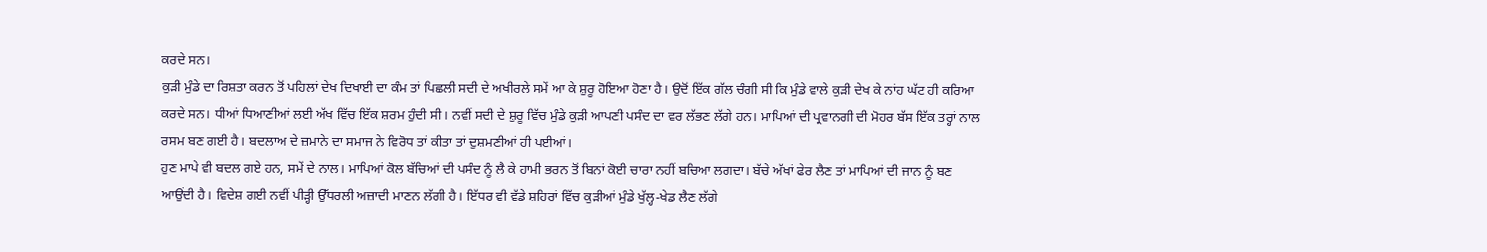ਕਰਦੇ ਸਨ।
ਕੁੜੀ ਮੁੰਡੇ ਦਾ ਰਿਸ਼ਤਾ ਕਰਨ ਤੋਂ ਪਹਿਲਾਂ ਦੇਖ ਦਿਖਾਈ ਦਾ ਕੰਮ ਤਾਂ ਪਿਛਲੀ ਸਦੀ ਦੇ ਅਖੀਰਲੇ ਸਮੇਂ ਆ ਕੇ ਸ਼ੁਰੂ ਹੋਇਆ ਹੋਣਾ ਹੈ। ਉਦੋਂ ਇੱਕ ਗੱਲ ਚੰਗੀ ਸੀ ਕਿ ਮੁੰਡੇ ਵਾਲੇ ਕੁੜੀ ਦੇਖ ਕੇ ਨਾਂਹ ਘੱਟ ਹੀ ਕਰਿਆ ਕਰਦੇ ਸਨ। ਧੀਆਂ ਧਿਆਣੀਆਂ ਲਈ ਅੱਖ ਵਿੱਚ ਇੱਕ ਸ਼ਰਮ ਹੁੰਦੀ ਸੀ। ਨਵੀਂ ਸਦੀ ਦੇ ਸ਼ੁਰੂ ਵਿੱਚ ਮੁੰਡੇ ਕੁੜੀ ਆਪਣੀ ਪਸੰਦ ਦਾ ਵਰ ਲੱਭਣ ਲੱਗੇ ਹਨ। ਮਾਪਿਆਂ ਦੀ ਪ੍ਰਵਾਨਗੀ ਦੀ ਮੋਹਰ ਬੱਸ ਇੱਕ ਤਰ੍ਹਾਂ ਨਾਲ ਰਸਮ ਬਣ ਗਈ ਹੈ। ਬਦਲਾਅ ਦੇ ਜ਼ਮਾਨੇ ਦਾ ਸਮਾਜ ਨੇ ਵਿਰੋਧ ਤਾਂ ਕੀਤਾ ਤਾਂ ਦੁਸ਼ਮਣੀਆਂ ਹੀ ਪਈਆਂ।
ਹੁਣ ਮਾਪੇ ਵੀ ਬਦਲ ਗਏ ਹਨ, ਸਮੇਂ ਦੇ ਨਾਲ। ਮਾਪਿਆਂ ਕੋਲ ਬੱਚਿਆਂ ਦੀ ਪਸੰਦ ਨੂੰ ਲੈ ਕੇ ਹਾਮੀ ਭਰਨ ਤੋਂ ਬਿਨਾਂ ਕੋਈ ਚਾਰਾ ਨਹੀਂ ਬਚਿਆ ਲਗਦਾ। ਬੱਚੇ ਅੱਖਾਂ ਫੇਰ ਲੈਣ ਤਾਂ ਮਾਪਿਆਂ ਦੀ ਜਾਨ ਨੂੰ ਬਣ ਆਉਂਦੀ ਹੈ। ਵਿਦੇਸ਼ ਗਈ ਨਵੀਂ ਪੀੜ੍ਹੀ ਉੱਧਰਲੀ ਅਜ਼ਾਦੀ ਮਾਣਨ ਲੱਗੀ ਹੈ। ਇੱਧਰ ਵੀ ਵੱਡੇ ਸ਼ਹਿਰਾਂ ਵਿੱਚ ਕੁੜੀਆਂ ਮੁੰਡੇ ਖੁੱਲ੍ਹ-ਖੇਡ ਲੈਣ ਲੱਗੇ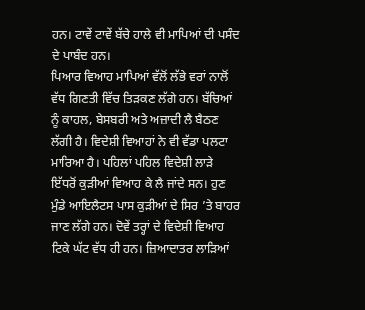ਹਨ। ਟਾਵੇਂ ਟਾਵੇਂ ਬੱਚੇ ਹਾਲੇ ਵੀ ਮਾਪਿਆਂ ਦੀ ਪਸੰਦ ਦੇ ਪਾਬੰਦ ਹਨ।
ਪਿਆਰ ਵਿਆਹ ਮਾਪਿਆਂ ਵੱਲੋਂ ਲੱਭੇ ਵਰਾਂ ਨਾਲੋਂ ਵੱਧ ਗਿਣਤੀ ਵਿੱਚ ਤਿੜਕਣ ਲੱਗੇ ਹਨ। ਬੱਚਿਆਂ ਨੂੰ ਕਾਹਲ, ਬੇਸਬਰੀ ਅਤੇ ਅਜ਼ਾਦੀ ਲੈ ਬੈਠਣ ਲੱਗੀ ਹੈ। ਵਿਦੇਸ਼ੀ ਵਿਆਹਾਂ ਨੇ ਵੀ ਵੱਡਾ ਪਲਟਾ ਮਾਰਿਆ ਹੈ। ਪਹਿਲਾਂ ਪਹਿਲ ਵਿਦੇਸ਼ੀ ਲਾੜੇ ਇੱਧਰੋਂ ਕੁੜੀਆਂ ਵਿਆਹ ਕੇ ਲੈ ਜਾਂਦੇ ਸਨ। ਹੁਣ ਮੁੰਡੇ ਆਇਲੈਟਸ ਪਾਸ ਕੁੜੀਆਂ ਦੇ ਸਿਰ ’ਤੇ ਬਾਹਰ ਜਾਣ ਲੱਗੇ ਹਨ। ਦੋਵੇਂ ਤਰ੍ਹਾਂ ਦੇ ਵਿਦੇਸ਼ੀ ਵਿਆਹ ਟਿਕੇ ਘੱਟ ਵੱਧ ਹੀ ਹਨ। ਜ਼ਿਆਦਾਤਰ ਲਾੜਿਆਂ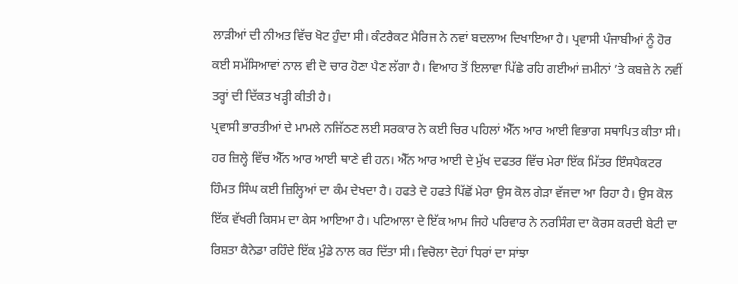ਲਾੜੀਆਂ ਦੀ ਨੀਅਤ ਵਿੱਚ ਖੋਟ ਹੁੰਦਾ ਸੀ। ਕੰਟਰੈਕਟ ਮੈਰਿਜ ਨੇ ਨਵਾਂ ਬਦਲਾਅ ਦਿਖਾਇਆ ਹੈ। ਪ੍ਰਵਾਸੀ ਪੰਜਾਬੀਆਂ ਨੂੰ ਹੋਰ ਕਈ ਸਮੱਸਿਆਵਾਂ ਨਾਲ ਵੀ ਦੋ ਚਾਰ ਹੋਣਾ ਪੈਣ ਲੱਗਾ ਹੈ। ਵਿਆਹ ਤੋਂ ਇਲਾਵਾ ਪਿੱਛੇ ਰਹਿ ਗਈਆਂ ਜ਼ਮੀਨਾਂ ’ਤੇ ਕਬਜ਼ੇ ਨੇ ਨਵੀਂ ਤਰ੍ਹਾਂ ਦੀ ਦਿੱਕਤ ਖੜ੍ਹੀ ਕੀਤੀ ਹੈ।
ਪ੍ਰਵਾਸੀ ਭਾਰਤੀਆਂ ਦੇ ਮਾਮਲੇ ਨਜਿੱਠਣ ਲਈ ਸਰਕਾਰ ਨੇ ਕਈ ਚਿਰ ਪਹਿਲਾਂ ਐੱਨ ਆਰ ਆਈ ਵਿਭਾਗ ਸਥਾਪਿਤ ਕੀਤਾ ਸੀ। ਹਰ ਜ਼ਿਲ੍ਹੇ ਵਿੱਚ ਐੱਨ ਆਰ ਆਈ ਥਾਣੇ ਵੀ ਹਨ। ਐੱਨ ਆਰ ਆਈ ਦੇ ਮੁੱਖ ਦਫਤਰ ਵਿੱਚ ਮੇਰਾ ਇੱਕ ਮਿੱਤਰ ਇੰਸਪੈਕਟਰ ਹਿੰਮਤ ਸਿੰਘ ਕਈ ਜ਼ਿਲ੍ਹਿਆਂ ਦਾ ਕੰਮ ਦੇਖਦਾ ਹੈ। ਹਫਤੇ ਦੋ ਹਫਤੇ ਪਿੱਛੋਂ ਮੇਰਾ ਉਸ ਕੋਲ ਗੇੜਾ ਵੱਜਦਾ ਆ ਰਿਹਾ ਹੈ। ਉਸ ਕੋਲ ਇੱਕ ਵੱਖਰੀ ਕਿਸਮ ਦਾ ਕੇਸ ਆਇਆ ਹੈ। ਪਟਿਆਲਾ ਦੇ ਇੱਕ ਆਮ ਜਿਹੇ ਪਰਿਵਾਰ ਨੇ ਨਰਸਿੰਗ ਦਾ ਕੋਰਸ ਕਰਦੀ ਬੇਟੀ ਦਾ ਰਿਸ਼ਤਾ ਕੈਨੇਡਾ ਰਹਿੰਦੇ ਇੱਕ ਮੁੰਡੇ ਨਾਲ ਕਰ ਦਿੱਤਾ ਸੀ। ਵਿਚੋਲਾ ਦੋਹਾਂ ਧਿਰਾਂ ਦਾ ਸਾਂਝਾ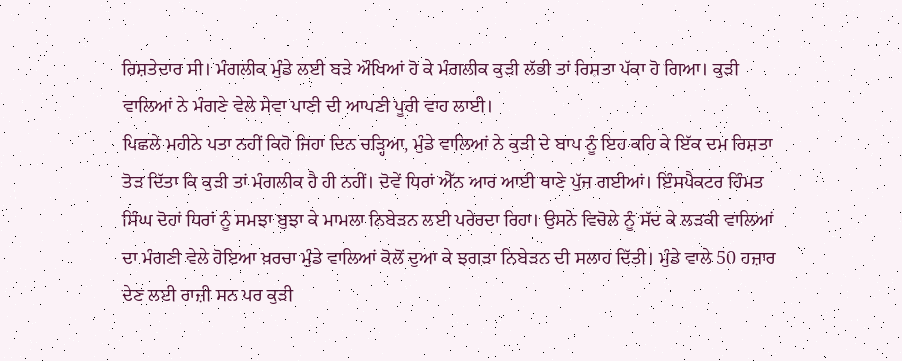ਰਿਸ਼ਤੇਦਾਰ ਸੀ। ਮੰਗਲੀਕ ਮੁੰਡੇ ਲਈ ਬੜੇ ਔਖਿਆਂ ਹੋ ਕੇ ਮੰਗਲੀਕ ਕੁੜੀ ਲੱਭੀ ਤਾਂ ਰਿਸ਼ਤਾ ਪੱਕਾ ਹੋ ਗਿਆ। ਕੁੜੀ ਵਾਲਿਆਂ ਨੇ ਮੰਗਣੇ ਵੇਲੇ ਸੇਵਾ ਪਾਣੀ ਦੀ ਆਪਣੀ ਪੂਰੀ ਵਾਹ ਲਾਈ।
ਪਿਛਲੇ ਮਹੀਨੇ ਪਤਾ ਨਹੀਂ ਕਿਹੋ ਜਿਹਾ ਦਿਨ ਚੜ੍ਹਿਆ, ਮੁੰਡੇ ਵਾਲਿਆਂ ਨੇ ਕੁੜੀ ਦੇ ਬਾਪ ਨੂੰ ਇਹ ਕਹਿ ਕੇ ਇੱਕ ਦਮ ਰਿਸ਼ਤਾ ਤੋੜ ਦਿੱਤਾ ਕਿ ਕੁੜੀ ਤਾਂ ਮੰਗਲੀਕ ਹੈ ਹੀ ਨਹੀਂ। ਦੋਵੇਂ ਧਿਰਾਂ ਐੱਨ ਆਰ ਆਈ ਥਾਣੇ ਪੁੱਜ ਗਈਆਂ। ਇੰਸਪੈਕਟਰ ਹਿੰਮਤ ਸਿੰਘ ਦੋਹਾਂ ਧਿਰਾਂ ਨੂੰ ਸਮਝਾ ਬੁਝਾ ਕੇ ਮਾਮਲਾ ਨਿਬੇੜਨ ਲਈ ਪਰੇਰਦਾ ਰਿਹਾ। ਉਸਨੇ ਵਿਚੋਲੇ ਨੂੰ ਸੱਦ ਕੇ ਲੜਕੀ ਵਾਲਿਆਂ ਦਾ ਮੰਗਣੀ ਵੇਲੇ ਹੋਇਆ ਖ਼ਰਚਾ ਮੁੰਡੇ ਵਾਲਿਆਂ ਕੋਲੋਂ ਦੁਆ ਕੇ ਝਗੜਾ ਨਿਬੇੜਨ ਦੀ ਸਲਾਹ ਦਿੱਤੀ। ਮੁੰਡੇ ਵਾਲੇ 50 ਹਜ਼ਾਰ ਦੇਣ ਲਈ ਰਾਜ਼ੀ ਸਨ ਪਰ ਕੁੜੀ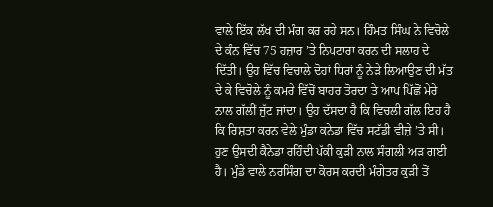ਵਾਲੇ ਇੱਕ ਲੱਖ ਦੀ ਮੰਗ ਕਰ ਰਹੇ ਸਨ। ਹਿੰਮਤ ਸਿੰਘ ਨੇ ਵਿਚੋਲੇ ਦੇ ਕੰਨ ਵਿੱਚ 75 ਹਜ਼ਾਰ ’ਤੇ ਨਿਪਟਾਰਾ ਕਰਨ ਦੀ ਸਲਾਹ ਦੇ ਦਿੱਤੀ। ਉਹ ਵਿੱਚ ਵਿਚਾਲੇ ਦੋਹਾਂ ਧਿਰਾਂ ਨੂੰ ਨੇੜੇ ਲਿਆਉਣ ਦੀ ਮੱਤ ਦੇ ਕੇ ਵਿਚੋਲੇ ਨੂੰ ਕਮਰੇ ਵਿੱਚੋਂ ਬਾਹਰ ਤੋਰਦਾ ਤੇ ਆਪ ਪਿੱਛੋਂ ਮੇਰੇ ਨਾਲ ਗੱਲੀਂ ਜੁੱਟ ਜਾਂਦਾ। ਉਹ ਦੱਸਦਾ ਹੈ ਕਿ ਵਿਚਲੀ ਗੱਲ ਇਹ ਹੈ ਕਿ ਰਿਸ਼ਤਾ ਕਰਨ ਵੇਲੇ ਮੁੰਡਾ ਕਨੇਡਾ ਵਿੱਚ ਸਟੱਡੀ ਵੀਜ਼ੇ ’ਤੇ ਸੀ। ਹੁਣ ਉਸਦੀ ਕੈਨੇਡਾ ਰਹਿੰਦੀ ਪੱਕੀ ਕੁੜੀ ਨਾਲ ਸੰਗਲੀ ਅੜ ਗਈ ਹੈ। ਮੁੰਡੇ ਵਾਲੇ ਨਰਸਿੰਗ ਦਾ ਕੋਰਸ ਕਰਦੀ ਮੰਗੇਤਰ ਕੁੜੀ ਤੋਂ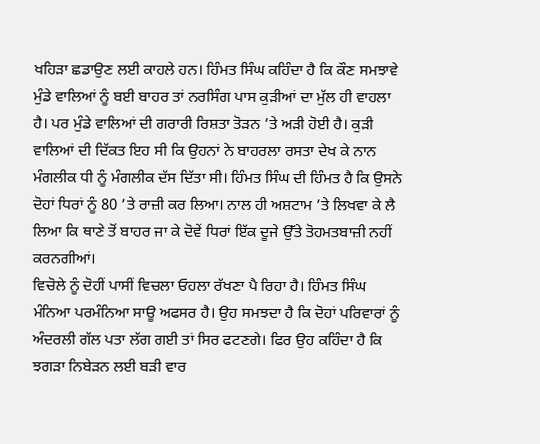ਖਹਿੜਾ ਛਡਾਉਣ ਲਈ ਕਾਹਲੇ ਹਨ। ਹਿੰਮਤ ਸਿੰਘ ਕਹਿੰਦਾ ਹੈ ਕਿ ਕੌਣ ਸਮਝਾਵੇ ਮੁੰਡੇ ਵਾਲਿਆਂ ਨੂੰ ਬਈ ਬਾਹਰ ਤਾਂ ਨਰਸਿੰਗ ਪਾਸ ਕੁੜੀਆਂ ਦਾ ਮੁੱਲ ਹੀ ਵਾਹਲਾ ਹੈ। ਪਰ ਮੁੰਡੇ ਵਾਲਿਆਂ ਦੀ ਗਰਾਰੀ ਰਿਸ਼ਤਾ ਤੋੜਨ ’ਤੇ ਅੜੀ ਹੋਈ ਹੈ। ਕੁੜੀ ਵਾਲਿਆਂ ਦੀ ਦਿੱਕਤ ਇਹ ਸੀ ਕਿ ਉਹਨਾਂ ਨੇ ਬਾਹਰਲਾ ਰਸਤਾ ਦੇਖ ਕੇ ਨਾਨ ਮੰਗਲੀਕ ਧੀ ਨੂੰ ਮੰਗਲੀਕ ਦੱਸ ਦਿੱਤਾ ਸੀ। ਹਿੰਮਤ ਸਿੰਘ ਦੀ ਹਿੰਮਤ ਹੈ ਕਿ ਉਸਨੇ ਦੋਹਾਂ ਧਿਰਾਂ ਨੂੰ 80 ’ਤੇ ਰਾਜ਼ੀ ਕਰ ਲਿਆ। ਨਾਲ ਹੀ ਅਸ਼ਟਾਮ ’ਤੇ ਲਿਖਵਾ ਕੇ ਲੈ ਲਿਆ ਕਿ ਥਾਣੇ ਤੋਂ ਬਾਹਰ ਜਾ ਕੇ ਦੋਵੇਂ ਧਿਰਾਂ ਇੱਕ ਦੂਜੇ ਉੱਤੇ ਤੋਹਮਤਬਾਜ਼ੀ ਨਹੀਂ ਕਰਨਗੀਆਂ।
ਵਿਚੋਲੇ ਨੂੰ ਦੋਹੀਂ ਪਾਸੀਂ ਵਿਚਲਾ ਓਹਲਾ ਰੱਖਣਾ ਪੈ ਰਿਹਾ ਹੈ। ਹਿੰਮਤ ਸਿੰਘ ਮੰਨਿਆ ਪਰਮੰਨਿਆ ਸਾਊ ਅਫਸਰ ਹੈ। ਉਹ ਸਮਝਦਾ ਹੈ ਕਿ ਦੋਹਾਂ ਪਰਿਵਾਰਾਂ ਨੂੰ ਅੰਦਰਲੀ ਗੱਲ ਪਤਾ ਲੱਗ ਗਈ ਤਾਂ ਸਿਰ ਫਟਣਗੇ। ਫਿਰ ਉਹ ਕਹਿੰਦਾ ਹੈ ਕਿ ਝਗੜਾ ਨਿਬੇੜਨ ਲਈ ਬੜੀ ਵਾਰ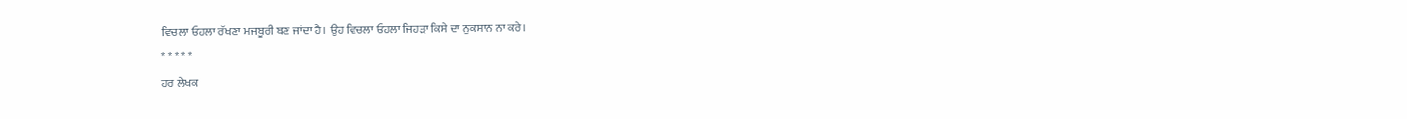ਵਿਚਲਾ ਓਹਲਾ ਰੱਖਣਾ ਮਜਬੂਰੀ ਬਣ ਜਾਂਦਾ ਹੈ। ਉਹ ਵਿਚਲਾ ਓਹਲਾ ਜਿਹੜਾ ਕਿਸੇ ਦਾ ਨੁਕਸਾਨ ਨਾ ਕਰੇ।
* * * * *
ਹਰ ਲੇਖਕ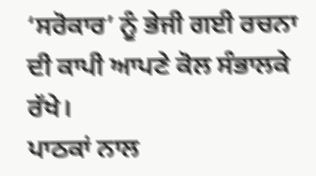‘ਸਰੋਕਾਰ’ ਨੂੰ ਭੇਜੀ ਗਈ ਰਚਨਾ ਦੀ ਕਾਪੀ ਆਪਣੇ ਕੋਲ ਸੰਭਾਲਕੇ ਰੱਖੇ।
ਪਾਠਕਾਂ ਨਾਲ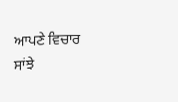ਆਪਣੇ ਵਿਚਾਰ ਸਾਂਝੇ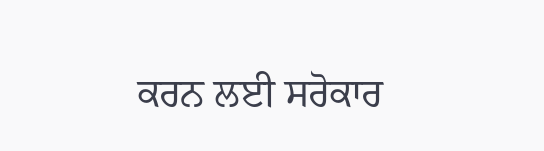ਕਰਨ ਲਈ ਸਰੋਕਾਰ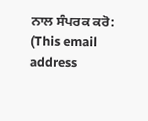ਨਾਲ ਸੰਪਰਕ ਕਰੋ: (This email address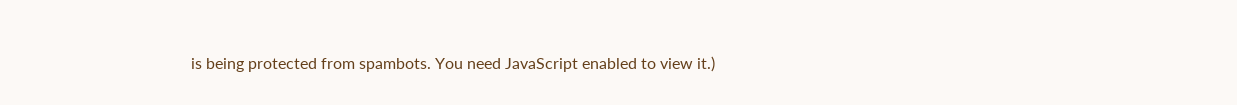is being protected from spambots. You need JavaScript enabled to view it.)